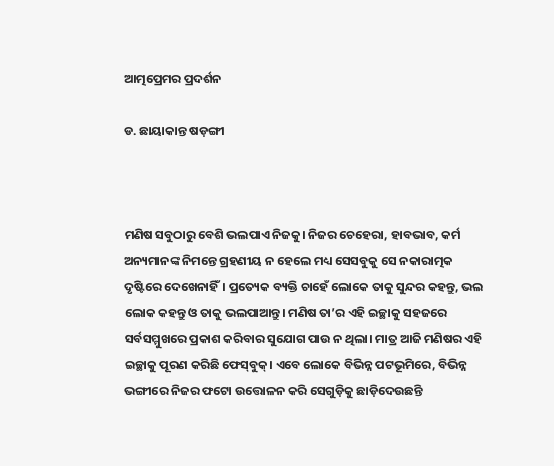ଆତ୍ମପ୍ରେମର ପ୍ରଦର୍ଶନ

ଡ. ଛାୟାକାନ୍ତ ଷଡ଼ଙ୍ଗୀ



ମଣିଷ ସବୁଠାରୁ ବେଶି ଭଲପାଏ ନିଜକୁ। ନିଜର ଚେହେରା, ହାବଭାବ, କର୍ମ ଅନ୍ୟମାନଙ୍କ ନିମନ୍ତେ ଗ୍ରହଣୀୟ ନ ହେଲେ ମଧ୍ୟ ସେସବୁକୁ ସେ ନକାରାତ୍ମକ ଦୃଷ୍ଟିରେ ଦେଖେନାହିଁ। ପ୍ରତ୍ୟେକ ବ୍ୟକ୍ତି ଚାହେଁ ଲୋକେ ତାକୁ ସୁନ୍ଦର କହନ୍ତୁ, ଭଲ ଲୋକ କହନ୍ତୁ ଓ ତାକୁ ଭଲପାଆନ୍ତୁ। ମଣିଷ ତା’ର ଏହି ଇଚ୍ଛାକୁ ସହଜରେ ସର୍ବସମ୍ମୁଖରେ ପ୍ରକାଶ କରିବାର ସୁଯୋଗ ପାଉ ନ ଥିଲା। ମାତ୍ର ଆଜି ମଣିଷର ଏହି ଇଚ୍ଛାକୁ ପୂରଣ କରିଛି ଫେସ୍‌ବୁକ୍‌। ଏବେ ଲୋକେ ବିଭିନ୍ନ ପଟଭୂମିରେ, ବିଭିନ୍ନ ଭଙ୍ଗୀରେ ନିଜର ଫଟୋ ଉତ୍ତୋଳନ କରି ସେଗୁଡ଼ିକୁ ଛାଡ଼ିଦେଉଛନ୍ତି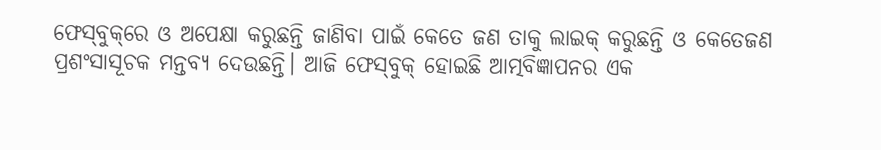ଫେସ୍‌ବୁକ୍‌ରେ ଓ ଅପେକ୍ଷା କରୁଛନ୍ତି ଜାଣିବା ପାଇଁ କେତେ ଜଣ ତାକୁ ଲାଇକ୍‌ କରୁଛନ୍ତି ଓ କେତେଜଣ ପ୍ରଶଂସାସୂଚକ ମନ୍ତବ୍ୟ ଦେଉଛନ୍ତି। ଆଜି ଫେସ୍‌ବୁକ୍‌ ହୋଇଛି ଆତ୍ମବିଜ୍ଞାପନର ଏକ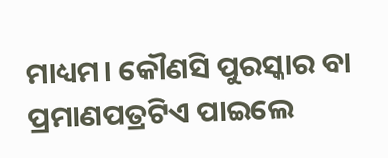ମାଧ୍ୟମ। କୌଣସି ପୁରସ୍କାର ବା ପ୍ରମାଣପତ୍ରଟିଏ ପାଇଲେ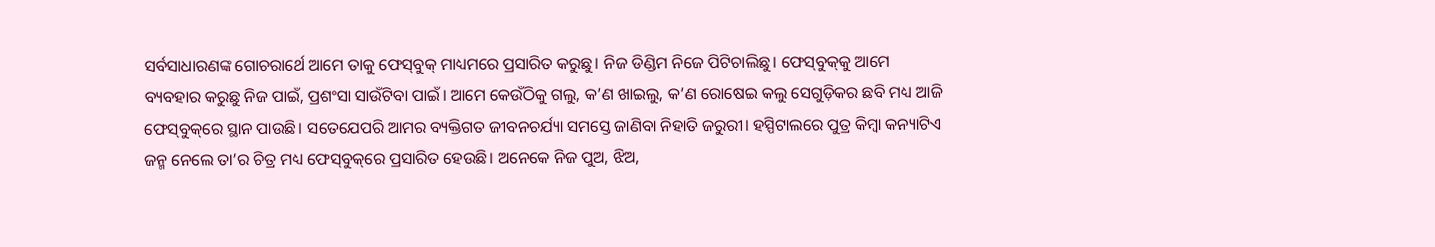ସର୍ବସାଧାରଣଙ୍କ ଗୋଚରାର୍ଥେ ଆମେ ତାକୁ ଫେସ୍‌ବୁକ୍‌ ମାଧ୍ୟମରେ ପ୍ରସାରିତ କରୁଛୁ। ନିଜ ଡିଣ୍ଡିମ ନିଜେ ପିଟିଚାଲିଛୁ। ଫେସ୍‌ବୁକ୍‌କୁ ଆମେ ବ୍ୟବହାର କରୁଛୁ ନିଜ ପାଇଁ, ପ୍ରଶଂସା ସାଉଁଟିବା ପାଇଁ। ଆମେ କେଉଁଠିକୁ ଗଲୁ, କ’ଣ ଖାଇଲୁ, କ’ଣ ରୋଷେଇ କଲୁ ସେଗୁଡ଼ିକର ଛବି ମଧ୍ୟ ଆଜି ଫେସ୍‌ବୁକ୍‌ରେ ସ୍ଥାନ ପାଉଛି। ସତେଯେପରି ଆମର ବ୍ୟକ୍ତିଗତ ଜୀବନଚର୍ଯ୍ୟା ସମସ୍ତେ ଜାଣିବା ନିହାତି ଜରୁରୀ। ହସ୍ପିଟାଲରେ ପୁତ୍ର କିମ୍ବା କନ୍ୟାଟିଏ ଜନ୍ମ ନେଲେ ତା’ର ଚିତ୍ର ମଧ୍ୟ ଫେସ୍‌ବୁକ୍‌ରେ ପ୍ରସାରିତ ହେଉଛି। ଅନେକେ ନିଜ ପୁଅ, ଝିଅ,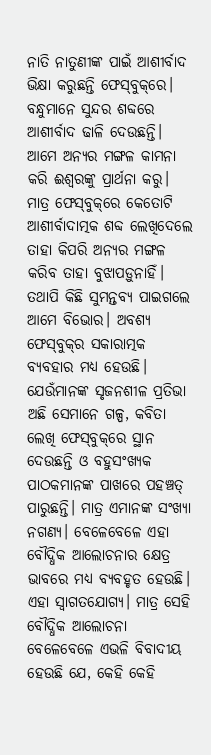ନାତି ନାତୁଣୀଙ୍କ ପାଇଁ ଆଶୀର୍ବାଦ ଭିକ୍ଷା କରୁଛନ୍ତି ଫେସ୍‌ବୁକ୍‌ରେ। ବନ୍ଧୁମାନେ ସୁନ୍ଦର ଶବ୍ଦରେ ଆଶୀର୍ବାଦ ଢାଳି ଦେଉଛନ୍ତି। ଆମେ ଅନ୍ୟର ମଙ୍ଗଳ କାମନା କରି ଈଶ୍ୱରଙ୍କୁ ପ୍ରାର୍ଥନା କରୁ। ମାତ୍ର ଫେସ୍‌ବୁକ୍‌ରେ କେତୋଟି ଆଶୀର୍ବାଦାତ୍ମକ ଶବ୍ଦ ଲେଖିଦେଲେ ତାହା କିପରି ଅନ୍ୟର ମଙ୍ଗଳ କରିବ ତାହା ବୁଝାପଡ଼ୁନାହିଁ। ତଥାପି କିଛି ସୁମନ୍ତବ୍ୟ ପାଇଗଲେ ଆମେ ବିଭୋର। ଅବଶ୍ୟ ଫେସ୍‌ବୁକ୍‌ର ସକାରାତ୍ମକ ବ୍ୟବହାର ମଧ୍ୟ ହେଉଛି। ଯେଉଁମାନଙ୍କ ସୃଜନଶୀଳ ପ୍ରତିଭା ଅଛି ସେମାନେ ଗଳ୍ପ, କବିତା ଲେଖି ଫେସ୍‌ବୁକ୍‌ରେ ସ୍ଥାନ ଦେଉଛନ୍ତି ଓ ବହୁସଂଖ୍ୟକ ପାଠକମାନଙ୍କ ପାଖରେ ପହଞ୍ଚତ୍ ପାରୁଛନ୍ତି। ମାତ୍ର ଏମାନଙ୍କ ସଂଖ୍ୟା ନଗଣ୍ୟ। ବେଳେବେଳେ ଏହା ବୌଦ୍ଧିକ ଆଲୋଚନାର କ୍ଷେତ୍ର ଭାବରେ ମଧ୍ୟ ବ୍ୟବହୃତ ହେଉଛି। ଏହା ସ୍ବାଗତଯୋଗ୍ୟ। ମାତ୍ର ସେହି ବୌଦ୍ଧିକ ଆଲୋଚନା ବେଳେବେଳେ ଏଭଳି ବିବାଦୀୟ ହେଉଛି ଯେ, କେହି କେହି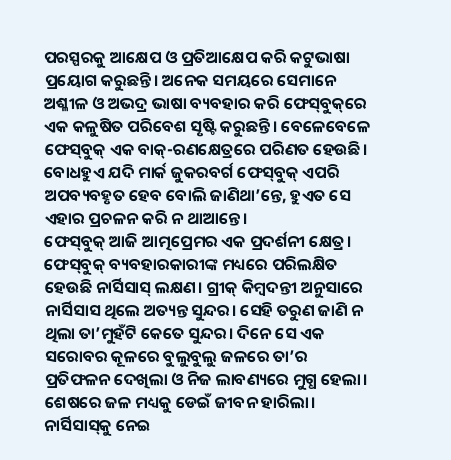ପରସ୍ପରକୁ ଆକ୍ଷେପ ଓ ପ୍ରତିଆକ୍ଷେପ କରି କଟୁଭାଷା ପ୍ରୟୋଗ କରୁଛନ୍ତି। ଅନେକ ସମୟରେ ସେମାନେ ଅଶ୍ଳୀଳ ଓ ଅଭଦ୍ର ଭାଷା ବ୍ୟବହାର କରି ଫେସ୍‌ବୁକ୍‌ରେ ଏକ କଳୁଷିତ ପରିବେଶ ସୃଷ୍ଟି କରୁଛନ୍ତି। ବେଳେବେଳେ ଫେସ୍‌ବୁକ୍‌ ଏକ ବାକ୍‌-ରଣକ୍ଷେତ୍ରରେ ପରିଣତ ହେଉଛି। ବୋଧହୁଏ ଯଦି ମାର୍କ ଜୁକରବର୍ଗ ଫେସ୍‌ବୁକ୍‌ ଏପରି ଅପବ୍ୟବହୃତ ହେବ ବୋଲି ଜାଣିଥା’ନ୍ତେ, ହୁଏତ ସେ ଏହାର ପ୍ରଚଳନ କରି ନ ଥାଆନ୍ତେ।
ଫେସ୍‌ବୁକ୍‌ ଆଜି ଆତ୍ମପ୍ରେମର ଏକ ପ୍ରଦର୍ଶନୀ କ୍ଷେତ୍ର। ଫେସ୍‌ବୁକ୍‌ ବ୍ୟବହାରକାରୀଙ୍କ ମଧ୍ୟରେ ପରିଲକ୍ଷିତ ହେଉଛି ନାର୍ସିସାସ୍‌ ଲକ୍ଷଣ। ଗ୍ରୀକ୍‌ କିମ୍ବଦନ୍ତୀ ଅନୁସାରେ ନାର୍ସିସାସ ଥିଲେ ଅତ୍ୟନ୍ତ ସୁନ୍ଦର। ସେହି ତରୁଣ ଜାଣି ନ ଥିଲା ତା’ମୁହଁଟି କେତେ ସୁନ୍ଦର। ଦିନେ ସେ ଏକ ସରୋବର କୂଳରେ ବୁଲୁବୁଲୁ ଜଳରେ ତା’ର ପ୍ରତିଫଳନ ଦେଖିଲା ଓ ନିଜ ଲାବଣ୍ୟରେ ମୁଗ୍ଧ ହେଲା। ଶେଷରେ ଜଳ ମଧ୍ୟକୁ ଡେଇଁ ଜୀବନ ହାରିଲା। ନାର୍ସିସାସ୍‌କୁ ନେଇ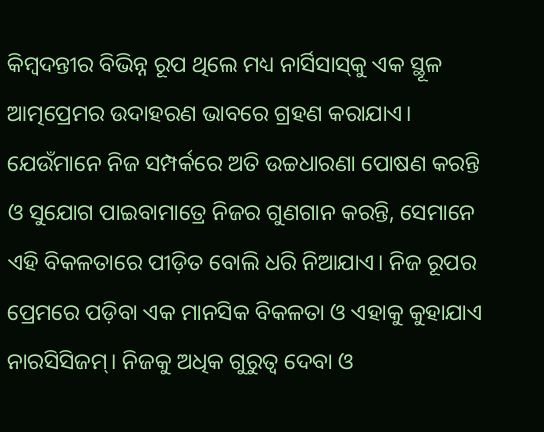କିମ୍ବଦନ୍ତୀର ବିଭିନ୍ନ ରୂପ ଥିଲେ ମଧ୍ୟ ନାର୍ସିସାସ୍‌କୁ ଏକ ସ୍ଥୂଳ ଆତ୍ମପ୍ରେମର ଉଦାହରଣ ଭାବରେ ଗ୍ରହଣ କରାଯାଏ। ଯେଉଁମାନେ ନିଜ ସମ୍ପର୍କରେ ଅତି ଉଚ୍ଚଧାରଣା ପୋଷଣ କରନ୍ତି ଓ ସୁଯୋଗ ପାଇବାମାତ୍ରେ ନିଜର ଗୁଣଗାନ କରନ୍ତି, ସେମାନେ ଏହି ବିକଳତାରେ ପୀଡ଼ିତ ବୋଲି ଧରି ନିଆଯାଏ। ନିଜ ରୂପର ପ୍ରେମରେ ପଡ଼ିବା ଏକ ମାନସିକ ବିକଳତା ଓ ଏହାକୁ କୁହାଯାଏ ନାରସିସିଜମ୍‌। ନିଜକୁ ଅଧିକ ଗୁରୁତ୍ୱ ଦେବା ଓ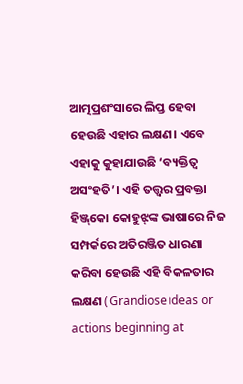ଆତ୍ମପ୍ରଶଂସାରେ ଲିପ୍ତ ହେବା ହେଉଛି ଏହାର ଲକ୍ଷଣ। ଏବେ ଏହାକୁ କୁହାଯାଉଛି ‘ବ୍ୟକ୍ତିତ୍ୱ ଅସଂହତି’। ଏହି ତତ୍ତ୍ୱର ପ୍ରବକ୍ତା ହିଞ୍ଜ୍‌କୋ କୋହୁଝ୍‌ଙ୍କ ଭାଷାରେ ନିଜ ସମ୍ପର୍କରେ ଅତିରଞ୍ଜିତ ଧାରଣା କରିବା ହେଉଛି ଏହି ବିକଳତାର ଲକ୍ଷଣ (Grandiose।deas or actions beginning at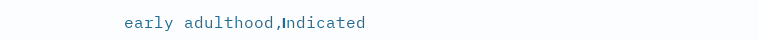early adulthood,।ndicated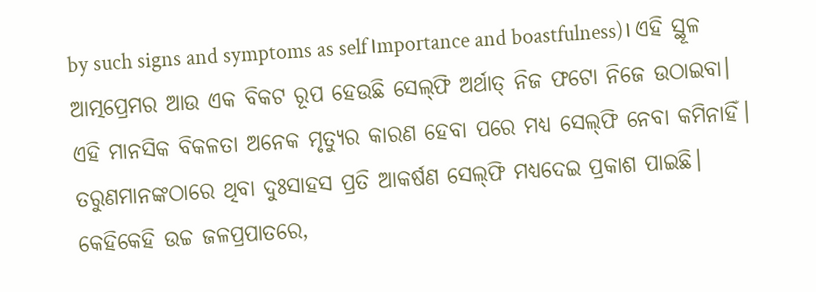by such signs and symptoms as self।mportance and boastfulness)। ଏହି ସ୍ଥୂଳ ଆତ୍ମପ୍ରେମର ଆଉ ଏକ ବିକଟ ରୂପ ହେଉଛି ସେଲ୍‌ଫି ଅର୍ଥାତ୍‌ ନିଜ ଫଟୋ ନିଜେ ଉଠାଇବା। ଏହି ମାନସିକ ବିକଳତା ଅନେକ ମୃତ୍ୟୁର କାରଣ ହେବା ପରେ ମଧ୍ୟ ସେଲ୍‌ଫି ନେବା କମିନାହିଁ। ତରୁଣମାନଙ୍କଠାରେ ଥିବା ଦୁଃସାହସ ପ୍ରତି ଆକର୍ଷଣ ସେଲ୍‌ଫି ମଧ୍ୟଦେଇ ପ୍ରକାଶ ପାଇଛି। କେହିକେହି ଉଚ୍ଚ ଜଳପ୍ରପାତରେ,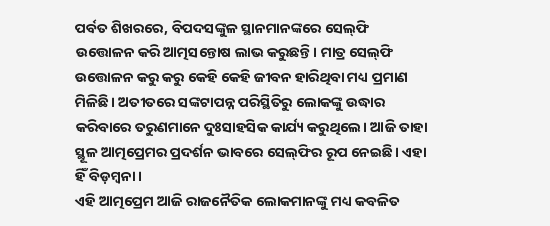ପର୍ବତ ଶିଖରରେ, ବିପଦସଙ୍କୁଳ ସ୍ଥାନମାନଙ୍କରେ ସେଲ୍‌ଫି ଉତ୍ତୋଳନ କରି ଆତ୍ମସନ୍ତୋଷ ଲାଭ କରୁଛନ୍ତି। ମାତ୍ର ସେଲ୍‌ଫି ଉତ୍ତୋଳନ କରୁ କରୁ କେହି କେହି ଜୀବନ ହାରିଥିବା ମଧ୍ୟ ପ୍ରମାଣ ମିଳିଛି। ଅତୀତରେ ସଙ୍କଟାପନ୍ନ ପରିସ୍ଥିତିରୁ ଲୋକଙ୍କୁ ଉଦ୍ଧାର କରିବାରେ ତରୁଣମାନେ ଦୁଃସାହସିକ କାର୍ଯ୍ୟ କରୁଥିଲେ। ଆଜି ତାହା ସ୍ଥୂଳ ଆତ୍ମପ୍ରେମର ପ୍ରଦର୍ଶନ ଭାବରେ ସେଲ୍‌ଫିର ରୂପ ନେଇଛି। ଏହା ହିଁ ବିଡ଼ମ୍ବନା।
ଏହି ଆତ୍ମପ୍ରେମ ଆଜି ରାଜନୈତିକ ଲୋକମାନଙ୍କୁ ମଧ୍ୟ କବଳିତ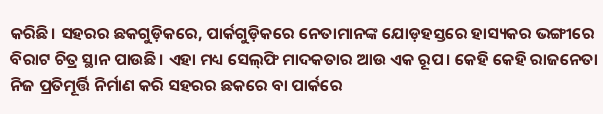କରିଛି। ସହରର ଛକଗୁଡ଼ିକରେ, ପାର୍କଗୁଡ଼ିକରେ ନେତାମାନଙ୍କ ଯୋଡ଼ହସ୍ତରେ ହାସ୍ୟକର ଭଙ୍ଗୀରେ ବିରାଟ ଚିତ୍ର ସ୍ଥାନ ପାଉଛି। ଏହା ମଧ୍ୟ ସେଲ୍‌ଫି ମାଦକତାର ଆଉ ଏକ ରୂପ। କେହି କେହି ରାଜନେତା ନିଜ ପ୍ରତିମୂର୍ତ୍ତି ନିର୍ମାଣ କରି ସହରର ଛକରେ ବା ପାର୍କରେ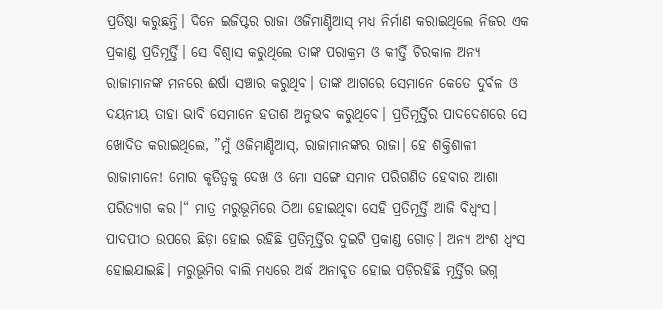ପ୍ରତିଷ୍ଠା କରୁଛନ୍ତି। ଦିନେ ଇଜିପ୍ଟର ରାଜା ଓଜିମାଣ୍ଡିଆସ୍‌ ମଧ୍ୟ ନିର୍ମାଣ କରାଇଥିଲେ ନିଜର ଏକ ପ୍ରକାଣ୍ଡ ପ୍ରତିମୂର୍ତ୍ତି। ସେ ବିଶ୍ୱାସ କରୁଥିଲେ ତାଙ୍କ ପରାକ୍ରମ ଓ କୀର୍ତ୍ତି ଚିରକାଳ ଅନ୍ୟ ରାଜାମାନଙ୍କ ମନରେ ଈର୍ଷା ସଞ୍ଚାର କରୁଥିବ। ତାଙ୍କ ଆଗରେ ସେମାନେ କେତେ ଦୁର୍ବଳ ଓ ଦୟନୀୟ ତାହା ଭାବି ସେମାନେ ହତାଶ ଅନୁଭବ କରୁଥିବେ। ପ୍ରତିମୂର୍ତ୍ତିର ପାଦଦେଶରେ ସେ ଖୋଦିତ କରାଇଥିଲେ, ”ମୁଁ ଓଜିମାଣ୍ଡିଆସ୍‌, ରାଜାମାନଙ୍କର ରାଜା। ହେ ଶକ୍ତିଶାଳୀ ରାଜାମାନେ! ମୋର କୃତିତ୍ୱକୁ ଦେଖ ଓ ମୋ ସଙ୍ଗେ ସମାନ ପରିଗଣିତ ହେବାର ଆଶା ପରିତ୍ୟାଗ କର।“ ମାତ୍ର ମରୁଭୂମିରେ ଠିଆ ହୋଇଥିବା ସେହି ପ୍ରତିମୂର୍ତ୍ତି ଆଜି ବିଧ୍ୱଂସ। ପାଦପୀଠ ଉପରେ ଛିଡ଼ା ହୋଇ ରହିଛି ପ୍ରତିମୂର୍ତ୍ତିର ଦୁଇଟି ପ୍ରକାଣ୍ଡ ଗୋଡ଼। ଅନ୍ୟ ଅଂଶ ଧ୍ୱଂସ ହୋଇଯାଇଛି। ମରୁଭୂମିର ବାଲି ମଧ୍ୟରେ ଅର୍ଦ୍ଧ ଅନାବୃତ ହୋଇ ପଡ଼ିରହିଛି ମୂର୍ତ୍ତିର ଭଗ୍ନ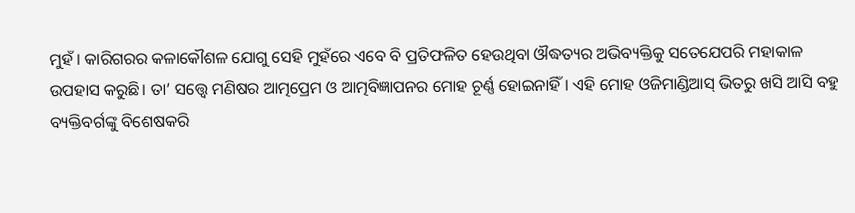ମୁହଁ। କାରିଗରର କଳାକୌଶଳ ଯୋଗୁ ସେହି ମୁହଁରେ ଏବେ ବି ପ୍ରତିଫଳିତ ହେଉଥିବା ଔଦ୍ଧତ୍ୟର ଅଭିବ୍ୟକ୍ତିକୁ ସତେଯେପରି ମହାକାଳ ଉପହାସ କରୁଛି। ତା’ ସତ୍ତ୍ୱେ ମଣିଷର ଆତ୍ମପ୍ରେମ ଓ ଆତ୍ମବିଜ୍ଞାପନର ମୋହ ଚୂର୍ଣ୍ଣ ହୋଇନାହିଁ। ଏହି ମୋହ ଓଜିମାଣ୍ଡିଆସ୍‌ ଭିତରୁ ଖସି ଆସି ବହୁ ବ୍ୟକ୍ତିବର୍ଗଙ୍କୁ ବିଶେଷକରି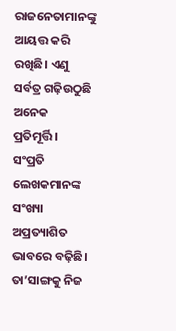ରାଜନେତାମାନଙ୍କୁ ଆୟତ୍ତ କରି ରଖିଛି। ଏଣୁ ସର୍ବତ୍ର ଗଢ଼ିଉଠୁଛି ଅନେକ ପ୍ରତିମୂର୍ତ୍ତି।
ସଂପ୍ରତି ଲେଖକମାନଙ୍କ ସଂଖ୍ୟା ଅପ୍ରତ୍ୟାଶିତ ଭାବରେ ବଢ଼ିଛି। ତା’ସାଙ୍ଗକୁ ନିଜ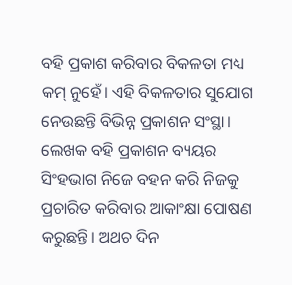ବହି ପ୍ରକାଶ କରିବାର ବିକଳତା ମଧ୍ୟ କମ୍‌ ନୁହେଁ। ଏହି ବିକଳତାର ସୁଯୋଗ ନେଉଛନ୍ତି ବିଭିନ୍ନ ପ୍ରକାଶନ ସଂସ୍ଥା। ଲେଖକ ବହି ପ୍ରକାଶନ ବ୍ୟୟର ସିଂହଭାଗ ନିଜେ ବହନ କରି ନିଜକୁ ପ୍ରଚାରିତ କରିବାର ଆକାଂକ୍ଷା ପୋଷଣ କରୁଛନ୍ତି। ଅଥଚ ଦିନ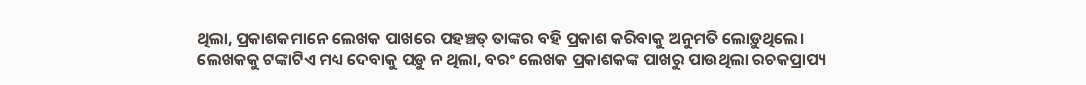ଥିଲା, ପ୍ରକାଶକମାନେ ଲେଖକ ପାଖରେ ପହଞ୍ଚତ୍ ତାଙ୍କର ବହି ପ୍ରକାଶ କରିବାକୁ ଅନୁମତି ଲୋଡ଼ୁଥିଲେ। ଲେଖକକୁ ଟଙ୍କାଟିଏ ମଧ୍ୟ ଦେବାକୁ ପଡ଼ୁ ନ ଥିଲା, ବରଂ ଲେଖକ ପ୍ରକାଶକଙ୍କ ପାଖରୁ ପାଉଥିଲା ରଚକପ୍ରାପ୍ୟ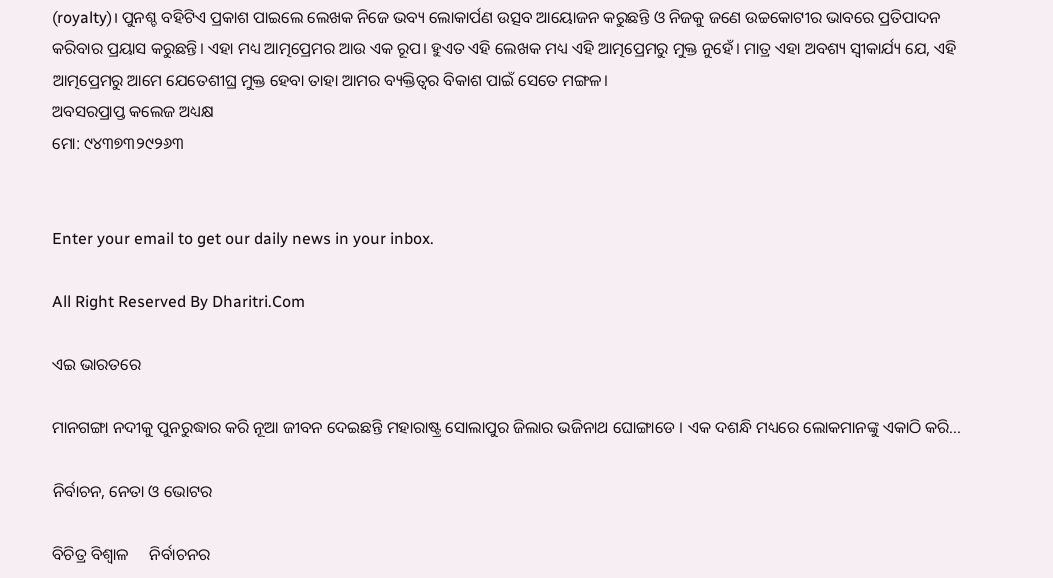(royalty)। ପୁନଶ୍ଚ ବହିଟିଏ ପ୍ରକାଶ ପାଇଲେ ଲେଖକ ନିଜେ ଭବ୍ୟ ଲୋକାର୍ପଣ ଉତ୍ସବ ଆୟୋଜନ କରୁଛନ୍ତି ଓ ନିଜକୁ ଜଣେ ଉଚ୍ଚକୋଟୀର ଭାବରେ ପ୍ରତିପାଦନ କରିବାର ପ୍ରୟାସ କରୁଛନ୍ତି। ଏହା ମଧ୍ୟ ଆତ୍ମପ୍ରେମର ଆଉ ଏକ ରୂପ। ହୁଏତ ଏହି ଲେଖକ ମଧ୍ୟ ଏହି ଆତ୍ମପ୍ରେମରୁ ମୁକ୍ତ ନୁହେଁ। ମାତ୍ର ଏହା ଅବଶ୍ୟ ସ୍ବୀକାର୍ଯ୍ୟ ଯେ, ଏହି ଆତ୍ମପ୍ରେମରୁ ଆମେ ଯେତେଶୀଘ୍ର ମୁକ୍ତ ହେବା ତାହା ଆମର ବ୍ୟକ୍ତିତ୍ୱର ବିକାଶ ପାଇଁ ସେତେ ମଙ୍ଗଳ।
ଅବସରପ୍ରାପ୍ତ କଲେଜ ଅଧ୍ୟକ୍ଷ
ମୋ: ୯୪୩୭୩୨୯୨୬୩


Enter your email to get our daily news in your inbox.

All Right Reserved By Dharitri.Com

ଏଇ ଭାରତରେ

ମାନଗଙ୍ଗା ନଦୀକୁ ପୁନରୁଦ୍ଧାର କରି ନୂଆ ଜୀବନ ଦେଇଛନ୍ତି ମହାରାଷ୍ଟ୍ର ସୋଲାପୁର ଜିଲାର ଭଜିନାଥ ଘୋଙ୍ଗାଡେ । ଏକ ଦଶନ୍ଧି ମଧ୍ୟରେ ଲୋକମାନଙ୍କୁ ଏକାଠି କରି...

ନିର୍ବାଚନ, ନେତା ଓ ଭୋଟର

ବିଚିତ୍ର ବିଶ୍ୱାଳ     ନିର୍ବାଚନର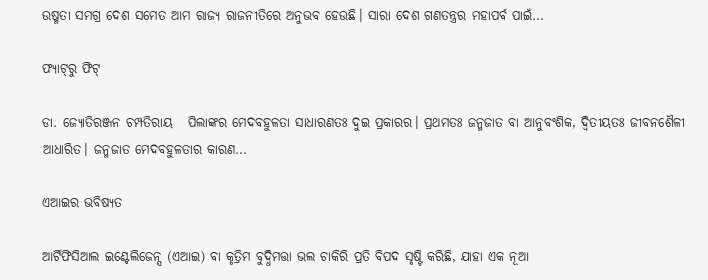ଉଷ୍ମତା ସମଗ୍ର ଦେଶ ସମେତ ଆମ ରାଜ୍ୟ ରାଜନୀତିରେ ଅନୁଭବ ହେଉଛି। ସାରା ଦେଶ ଗଣତନ୍ତ୍ରର ମହାପର୍ବ ପାଇଁ...

ଫ୍ୟାଟ୍‌ରୁ ଫିଟ୍‌

ଡା. ଜ୍ୟୋତିରଞ୍ଜନ ଚମ୍ପତିରାୟ   ପିଲାଙ୍କର ମେଦବହୁଳତା ସାଧାରଣତଃ ଦୁଇ ପ୍ରକାରର। ପ୍ରଥମତଃ ଜନ୍ମଜାତ ବା ଆନୁବଂଶିକ, ଦ୍ୱିତୀୟତଃ ଜୀବନଶୈଳୀ ଆଧାରିତ। ଜନ୍ମଜାତ ମେଦବହୁଳତାର କାରଣ...

ଏଆଇର ଭବିଷ୍ୟତ

ଆର୍ଟିଫିସିଆଲ ଇଣ୍ଟେଲିଜେନ୍ସ (ଏଆଇ) ବା କୃତ୍ରିମ ବୁଦ୍ଧିମତ୍ତା ଭଲ ଚାକିରି ପ୍ରତି ବିପଦ ସୃଷ୍ଟି କରିଛି, ଯାହା ଏକ ନୂଆ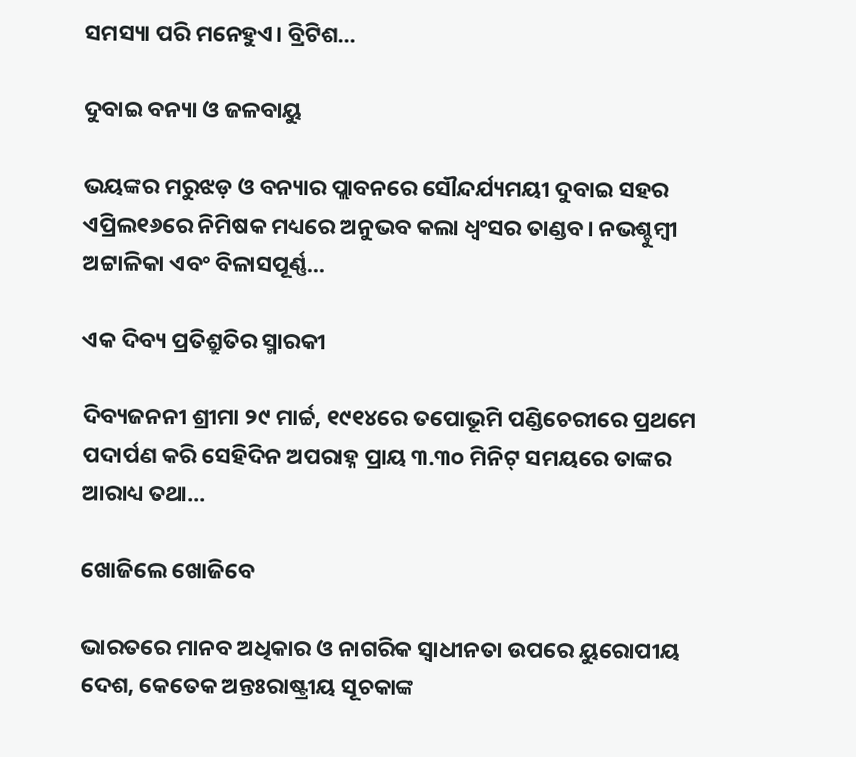ସମସ୍ୟା ପରି ମନେହୁଏ। ବ୍ରିଟିଶ...

ଦୁବାଇ ବନ୍ୟା ଓ ଜଳବାୟୁ

ଭୟଙ୍କର ମରୁଝଡ଼ ଓ ବନ୍ୟାର ପ୍ଲାବନରେ ସୌନ୍ଦର୍ଯ୍ୟମୟୀ ଦୁବାଇ ସହର ଏପ୍ରିଲ୧୬ରେ ନିମିଷକ ମଧ୍ୟରେ ଅନୁଭବ କଲା ଧ୍ବଂସର ତାଣ୍ଡବ। ନଭଶ୍ଚୁମ୍ବୀ ଅଟ୍ଟାଳିକା ଏବଂ ବିଳାସପୂର୍ଣ୍ଣ...

ଏକ ଦିବ୍ୟ ପ୍ରତିଶ୍ରୁତିର ସ୍ମାରକୀ

ଦିବ୍ୟଜନନୀ ଶ୍ରୀମା ୨୯ ମାର୍ଚ୍ଚ, ୧୯୧୪ରେ ତପୋଭୂମି ପଣ୍ଡିଚେରୀରେ ପ୍ରଥମେ ପଦାର୍ପଣ କରି ସେହିଦିନ ଅପରାହ୍ନ ପ୍ରାୟ ୩.୩୦ ମିନିଟ୍‌ ସମୟରେ ତାଙ୍କର ଆରାଧ୍ୟ ତଥା...

ଖୋଜିଲେ ଖୋଜିବେ

ଭାରତରେ ମାନବ ଅଧିକାର ଓ ନାଗରିକ ସ୍ବାଧୀନତା ଉପରେ ୟୁରୋପୀୟ ଦେଶ, କେତେକ ଅନ୍ତଃରାଷ୍ଟ୍ରୀୟ ସୂଚକାଙ୍କ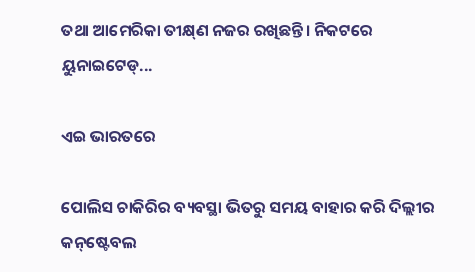ତଥା ଆମେରିକା ତୀକ୍ଷ୍‌ଣ ନଜର ରଖିଛନ୍ତି। ନିକଟରେ ୟୁନାଇଟେଡ୍‌...

ଏଇ ଭାରତରେ

ପୋଲିସ ଚାକିରିର ବ୍ୟବସ୍ଥା ଭିତରୁ ସମୟ ବାହାର କରି ଦିଲ୍ଲୀର କନ୍‌ଷ୍ଟେବଲ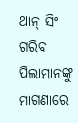ଥାନ୍‌ ସିଂ ଗରିବ ପିଲାମାନଙ୍କୁ ମାଗଣାରେ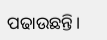ପଢାଉଛନ୍ତି।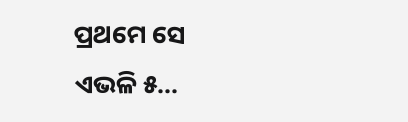ପ୍ରଥମେ ସେ ଏଭଳି ୫...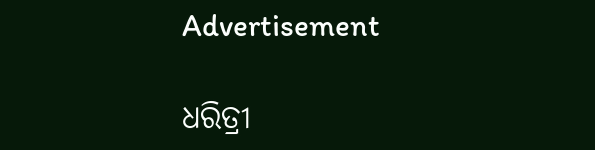Advertisement

ଧରିତ୍ରୀ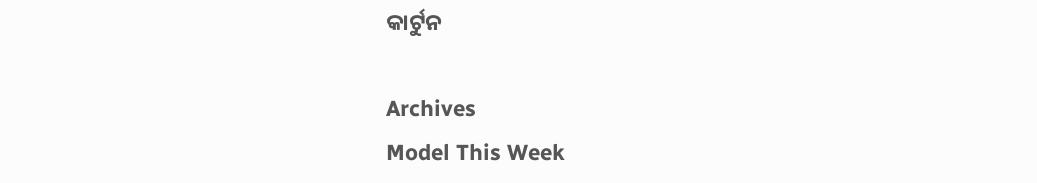କାର୍ଟୁନ

Archives
Model This Week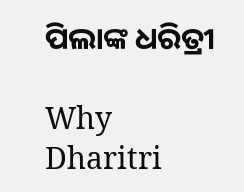ପିଲାଙ୍କ ଧରିତ୍ରୀ

Why Dharitri